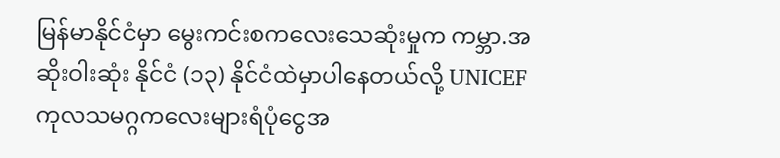မြန်မာနိုင်ငံမှာ မွေးကင်းစကလေးသေဆုံးမှုက ကမ္ဘာ.အဆိုးဝါးဆုံး နိုင်ငံ (၁၃) နိုင်ငံထဲမှာပါနေတယ်လို့ UNICEF ကုလသမဂ္ဂကလေးများရံပုံငွေအ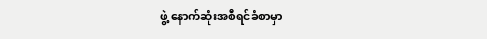ဖွဲ့ နောက်ဆုံးအစီရင်ခံစာမှာ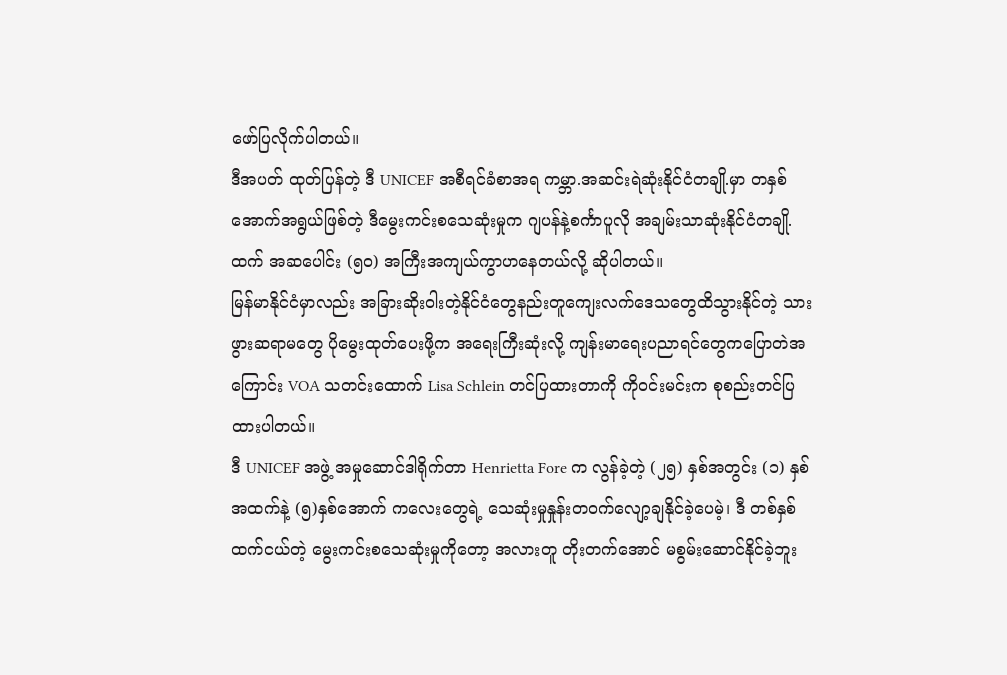ဖော်ပြလိုက်ပါတယ်။
ဒီအပတ် ထုတ်ပြန်တဲ့ ဒီ UNICEF အစီရင်ခံစာအရ ကမ္ဘာ.အဆင်းရဲဆုံးနိုင်ငံတချို.မှာ တနှစ်အောက်အရွယ်ဖြစ်တဲ့ ဒီမွေးကင်းစသေဆုံးမှုက ဂျပန်နဲ့စင်္ကာပူလို အချမ်းသာဆုံးနိုင်ငံတချို.ထက် အဆပေါင်း (၅၀) အကြီးအကျယ်ကွာဟနေတယ်လို့ ဆိုပါတယ်။
မြန်မာနိုင်ငံမှာလည်း အခြားဆိုးဝါးတဲ့နိုင်ငံတွေနည်းတူကျေးလက်ဒေသတွေထိသွားနိုင်တဲ့ သားဖွားဆရာမတွေ ပိုမွေးထုတ်ပေးဖို့က အရေးကြီးဆုံးလို့ ကျန်းမာရေးပညာရင်တွေကပြောတဲအကြောင်း VOA သတင်းထောက် Lisa Schlein တင်ပြထားတာကို ကိုဝင်းမင်းက စုစည်းတင်ပြထားပါတယ်။
ဒီ UNICEF အဖွဲ့ အမှုဆောင်ဒါရိုက်တာ Henrietta Fore က လွန်ခဲ့တဲ့ (၂၅) နှစ်အတွင်း (၁) နှစ်အထက်နဲ့ (၅)နှစ်အောက် ကလေးတွေရဲ့ သေဆုံးမှုနှုန်းတဝက်လျော့ချနိုင်ခဲ့ပေမဲ့၊ ဒီ တစ်နှစ်ထက်ငယ်တဲ့ မွေးကင်းစသေဆုံးမှုကိုတော့ အလားတူ တိုးတက်အောင် မစွမ်းဆောင်နိုင်ခဲ့ဘူး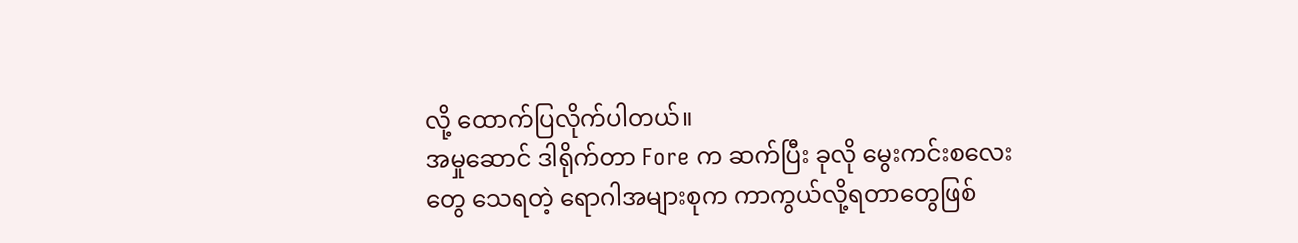လို့ ထောက်ပြလိုက်ပါတယ်။
အမှုဆောင် ဒါရိုက်တာ Fore က ဆက်ပြီး ခုလို မွေးကင်းစလေးတွေ သေရတဲ့ ရောဂါအများစုက ကာကွယ်လို့ရတာတွေဖြစ်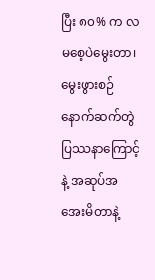ပြီး ၈၀% က လမစေ့ပဲမွေးတာ၊ မွေးဖွားစဉ် နောက်ဆက်တွဲပြဿနာကြောင့်နဲ့ အဆုပ်အအေးမိတာနဲ့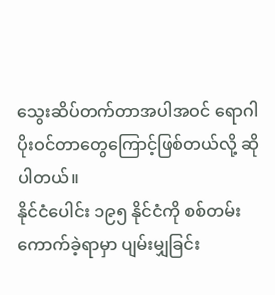သွေးဆိပ်တက်တာအပါအဝင် ရောဂါပိုးဝင်တာတွေကြောင့်ဖြစ်တယ်လို့ ဆိုပါတယ်။
နိုင်ငံပေါင်း ၁၉၅ နိုင်ငံကို စစ်တမ်းကောက်ခဲ့ရာမှာ ပျမ်းမျှခြင်း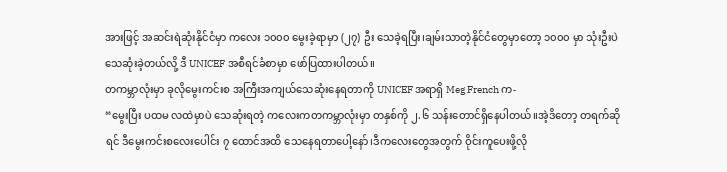အားဖြင့် အဆင်းရဲဆုံးနိုင်ငံမှာ ကလေး ၁၀၀၀ မွေးခဲ့ရာမှာ (၂၇) ဦး သေခဲ့ရပြီး၊ချမ်းသာတဲ့နိုင်ငံတွေမှာတော့ ၁၀၀၀ မှာ သုံးဦးပဲ သေဆုံးခဲ့တယ်လို့ ဒီ UNICEF အစီရင်ခံစာမှာ ဖော်ပြထားပါတယ်။
တကမ္ဘာလုံးမှာ ခုလိုမွေးကင်းစ အကြီးအကျယ်သေဆုံးနေရတာကို UNICEF အရာရှိ Meg French က-
“မွေးပြီး ပထမ လထဲမှာပဲ သေဆုံးရတဲ့ ကလေးကတကမ္ဘာလုံးမှာ တနှစ်ကို ၂.၆ သန်းတောင်ရှိနေပါတယ်။အဲ့ဒိတော့ တရက်ဆိုရင် ဒီမွေးကင်းစလေးပေါင်း ၇ ထောင်အထိ သေနေရတာပေါ့နော်၊ဒီကလေးတွေအတွက် ဝိုင်းကူပေးဖို့လို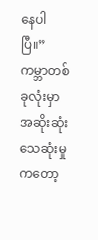နေပါပြီ။”
ကမ္ဘာတစ်ခုလုံးမှာ အဆိုးဆုံး သေဆုံးမှုကတော့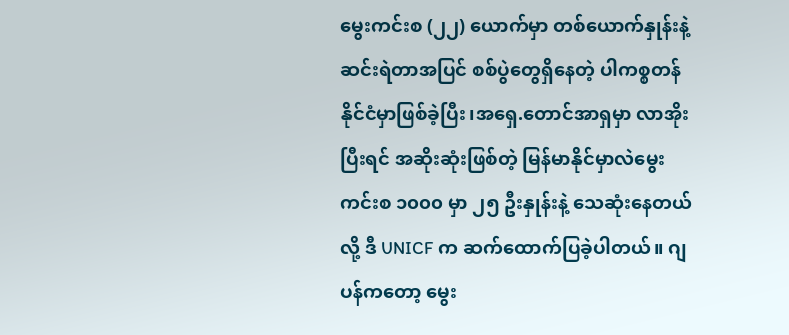မွေးကင်းစ (၂၂) ယောက်မှာ တစ်ယောက်နှုန်းနဲ့ ဆင်းရဲတာအပြင် စစ်ပွဲတွေရှိနေတဲ့ ပါကစ္စတန်နိုင်ငံမှာဖြစ်ခဲ့ပြီး၊အရှေ.တောင်အာရှမှာ လာအိုးပြီးရင် အဆိုးဆုံးဖြစ်တဲ့ မြန်မာနိုင်မှာလဲမွေးကင်းစ ၁၀၀၀ မှာ ၂၅ ဦးနှုန်းနဲ့ သေဆုံးနေတယ်လို့ ဒီ UNICF က ဆက်ထောက်ပြခဲ့ပါတယ်။ ဂျပန်ကတော့ မွေး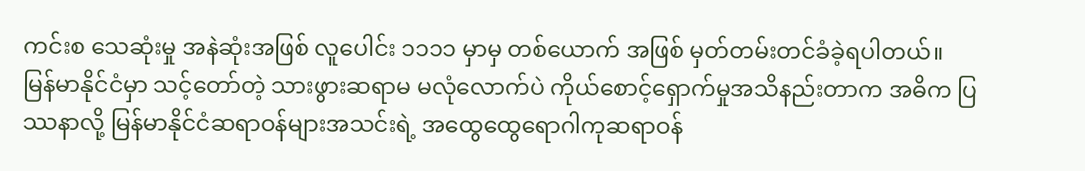ကင်းစ သေဆုံးမှု အနဲဆုံးအဖြစ် လူပေါင်း ၁၁၁၁ မှာမှ တစ်ယောက် အဖြစ် မှတ်တမ်းတင်ခံခဲ့ရပါတယ်။
မြန်မာနိုင်ငံမှာ သင့်တော်တဲ့ သားဖွားဆရာမ မလုံလောက်ပဲ ကိုယ်စောင့်ရှောက်မှုအသိနည်းတာက အဓိက ပြဿနာလို့ မြန်မာနိုင်ငံဆရာဝန်များအသင်းရဲ့ အထွေထွေရောဂါကုဆရာဝန်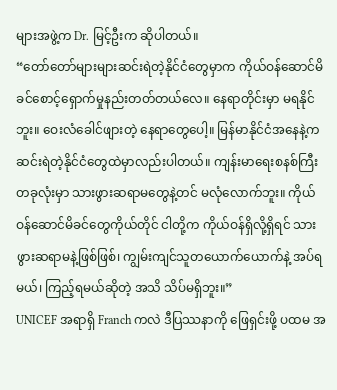များအဖွဲ့က Dr. မြင့်ဦးက ဆိုပါတယ်။
“တော်တော်များများဆင်းရဲတဲ့နိုင်ငံတွေမှာက ကိုယ်ဝန်ဆောင်မိခင်စောင့်ရှောက်မှုနည်းတတ်တယ်လေ။ နေရာတိုင်းမှာ မရနိုင်ဘူး။ ဝေးလံခေါင်ဖျားတဲ့ နေရာတွေပေါ့။ မြန်မာနိုင်ငံအနေနဲ့က ဆင်းရဲတဲ့နိုင်ငံတွေထဲမှာလည်းပါတယ်။ ကျန်းမာရေးစနစ်ကြီးတခုလုံးမှာ သားဖွားဆရာမတွေနဲ့တင် မလုံလောက်ဘူး။ ကိုယ်ဝန်ဆောင်မိခင်တွေကိုယ်တိုင် ငါတို့က ကိုယ်ဝန်ရှိလို့ရှိရင် သားဖွားဆရာမနဲ့ဖြစ်ဖြစ်၊ ကျွမ်းကျင်သူတယောက်ယောက်နဲ့ အပ်ရမယ်၊ ကြည့်ရမယ်ဆိုတဲ့ အသိ သိပ်မရှိဘူး။”
UNICEF အရာရှိ Franch ကလဲ ဒီပြဿနာကို ဖြေရှင်းဖို့ ပထမ အ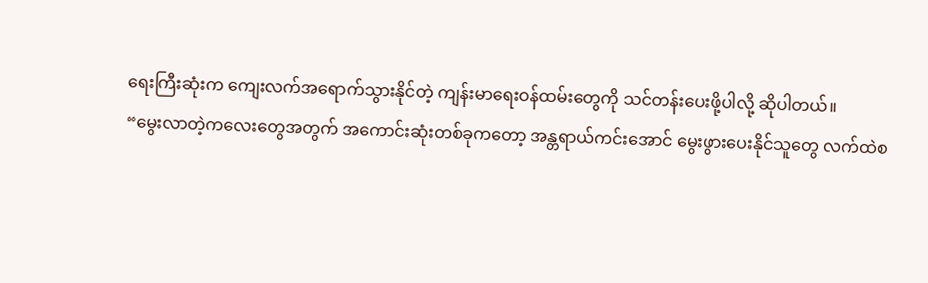ရေးကြီးဆုံးက ကျေးလက်အရောက်သွားနိုင်တဲ့ ကျန်းမာရေးဝန်ထမ်းတွေကို သင်တန်းပေးဖို့ပါလို့ ဆိုပါတယ်။
“မွေးလာတဲ့ကလေးတွေအတွက် အကောင်းဆုံးတစ်ခုကတော့ အန္တရာယ်ကင်းအောင် မွေးဖွားပေးနိုင်သူတွေ လက်ထဲစ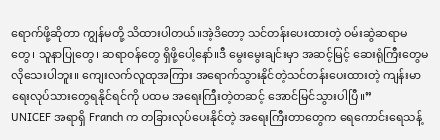ရောက်ဖို့ဆိုတာ ကျွန်မတို့ သိထားပါတယ်။အဲ့ဒိတော့ သင်တန်းပေးထားတဲ့ ဝမ်းဆွဲဆရာမတွေ၊ သူနာပြုတွေ၊ ဆရာဝန်တွေ ရှိဖို့ပေါ့နော်။ဒီ မွေးမွေးချင်းမှာ အဆင့်မြင့် ဆေးရုံကြီးတွေမလိုသေးပါဘူး။ ကျေးလက်လူထုအကြား အရောက်သွားနိုင်တဲ့သင်တန်းပေးထားတဲ့ ကျန်းမာရေးလုပ်သားတွေရနိုင်ရင်ကို ပထမ အရေးကြီးတဲ့တဆင့် အောင်မြင်သွားပါပြီ။”
UNICEF အရာရှိ Franch က တခြားလုပ်ပေးနိုင်တဲ့ အရေးကြီးတာတွေက ရေကောင်းရေသန့်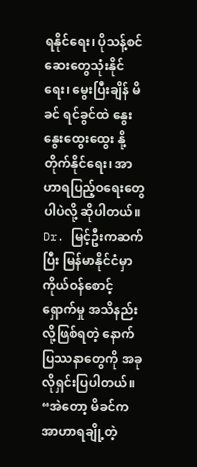ရနိုင်ရေး၊ ပိုသန့်စင်ဆေးတွေသုံးနိုင်ရေး၊ မွေးပြီးချိန် မိခင် ရင်ခွင်ထဲ နွေးနွေးထွေးထွေး နို့တိုက်နိုင်ရေး၊ အာဟာရပြည့်ဝရေးတွေပါပဲလို့ ဆိုပါတယ်။
Dr. မြင့်ဦးကဆက်ပြီး မြန်မာနိုင်ငံမှာ ကိုယ်ဝန်စောင့်ရှောက်မှု အသိနည်းလို့ဖြစ်ရတဲ့ နောက်ပြဿနာတွေကို အခုလိုရှင်းပြပါတယ်။
“အဲတော့ မိခင်က အာဟာရချို့တဲ့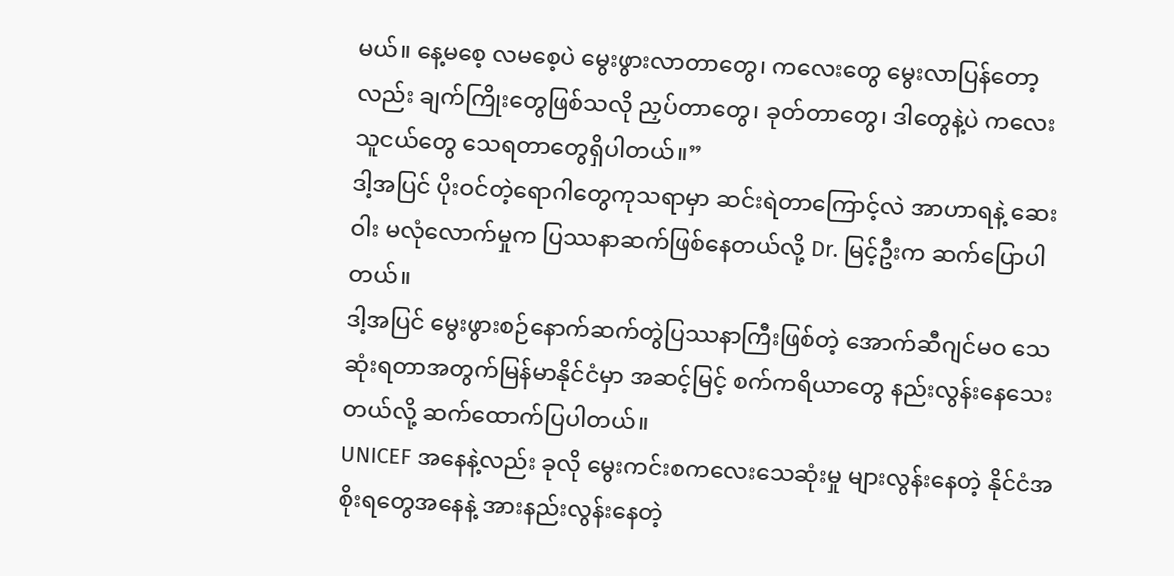မယ်။ နေ့မစေ့ လမစေ့ပဲ မွေးဖွားလာတာတွေ၊ ကလေးတွေ မွေးလာပြန်တော့လည်း ချက်ကြိုးတွေဖြစ်သလို ညှပ်တာတွေ၊ ခုတ်တာတွေ၊ ဒါတွေနဲ့ပဲ ကလေးသူငယ်တွေ သေရတာတွေရှိပါတယ်။”
ဒါ့အပြင် ပိုးဝင်တဲ့ရောဂါတွေကုသရာမှာ ဆင်းရဲတာကြောင့်လဲ အာဟာရနဲ့ ဆေးဝါး မလုံလောက်မှုက ပြဿနာဆက်ဖြစ်နေတယ်လို့ Dr. မြင့်ဦးက ဆက်ပြောပါတယ်။
ဒါ့အပြင် မွေးဖွားစဉ်နောက်ဆက်တွဲပြဿနာကြီးဖြစ်တဲ့ အောက်ဆီဂျင်မဝ သေဆုံးရတာအတွက်မြန်မာနိုင်ငံမှာ အဆင့်မြင့် စက်ကရိယာတွေ နည်းလွန်းနေသေးတယ်လို့ ဆက်ထောက်ပြပါတယ်။
UNICEF အနေနဲ့လည်း ခုလို မွေးကင်းစကလေးသေဆုံးမှု များလွန်းနေတဲ့ နိုင်ငံအစိုးရတွေအနေနဲ့ အားနည်းလွန်းနေတဲ့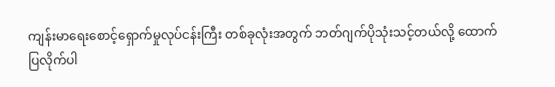ကျန်းမာရေးစောင့်ရှောက်မှုလုပ်ငန်းကြီး တစ်ခုလုံးအတွက် ဘတ်ဂျက်ပိုသုံးသင့်တယ်လို့ ထောက်ပြလိုက်ပါ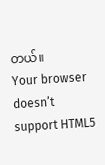တယ်။
Your browser doesn’t support HTML5